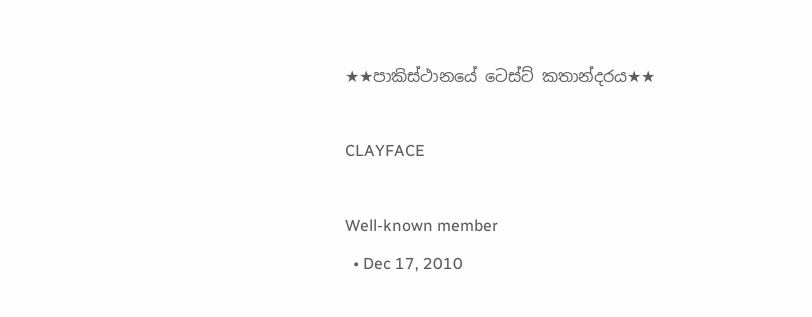★★පාකිස්ථානයේ ටෙස්ට් කතාන්දරය★★

CLAYFACE

Well-known member
  • Dec 17, 2010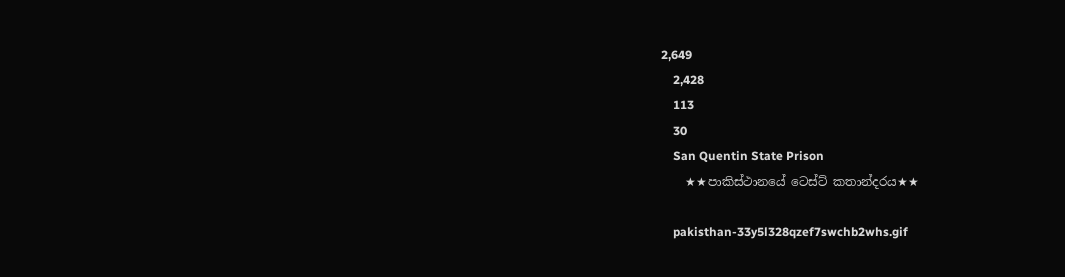2,649
    2,428
    113
    30
    San Quentin State Prison
    ★★පාකිස්ථානයේ ටෙස්ට් කතාන්දරය★★

    pakisthan-33y5l328qzef7swchb2whs.gif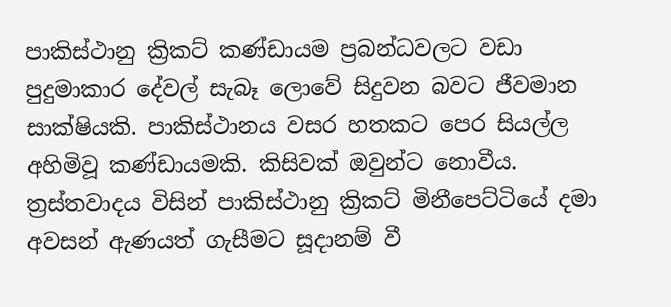පාකිස්ථානු ක්‍රිකට් කණ්ඩායම ප්‍රබන්ධවලට වඩා පුදුමාකාර දේවල් සැබෑ ලොවේ සිදුවන බවට ජීවමාන සාක්ෂියකි. පාකිස්ථානය වසර හතකට පෙර සියල්ල අහිමිවූ කණ්ඩායමකි. කිසිවක් ඔවුන්ට නොවීය. ත්‍රස්තවාදය විසින් පාකිස්ථානු ක්‍රිකට් මිනීපෙට්ටියේ දමා අවසන් ඇණයත් ගැසීමට සූදානම් වී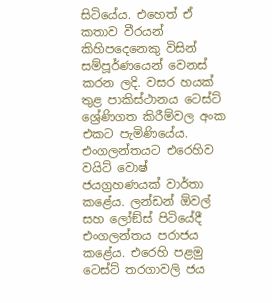සිටියේය. එහෙත් ඒ කතාව වීරයන් කිහිපදෙනෙකු විසින් සම්පූර්ණයෙන් වෙනස් කරන ලදි. වසර හයක් තුළ පාකිස්ථානය ටෙස්ට් ශ්‍රේණිගත කිරීම්වල අංක එකට පැමිණියේය. එංගලන්තයට එරෙහිව වයිට් වොෂ් ජයග්‍රහණයක් වාර්තා කළේය. ලන්ඩන් ඕවල් සහ ලෝඞ්ස් පිටියේදී එංගලන්තය පරාජය කළේය. එරෙහි පළමු ටෙස්ට් තරගාවලි ජය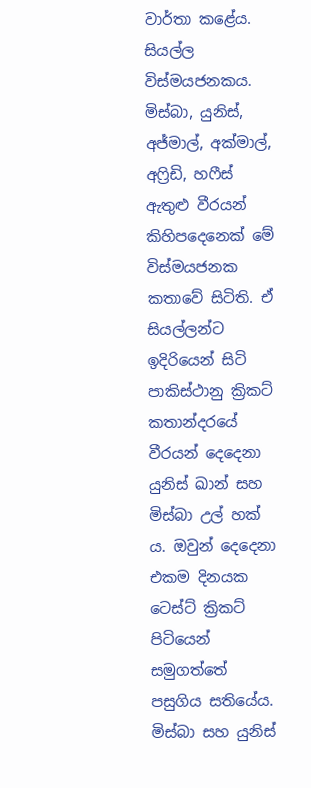වාර්තා කළේය. සියල්ල විස්මයජනකය. මිස්බා, යුනිස්, අජ්මාල්, අක්මාල්, අෆ්‍රිඩි, හෆීස් ඇතුළු වීරයන් කිහිපදෙනෙක් මේ විස්මයජනක කතාවේ සිටිති. ඒ සියල්ලන්ට ඉදිරියෙන් සිටි පාකිස්ථානු ක්‍රිකට් කතාන්දරයේ වීරයන් දෙදෙනා යුනිස් ඛාන් සහ මිස්බා උල් හක් ය. ඔවුන් දෙදෙනා එකම දිනයක ටෙස්ට් ක්‍රිකට් පිටියෙන් සමුගත්තේ පසුගිය සතියේය. මිස්බා සහ යුනිස්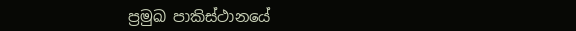ප්‍රමුඛ පාකිස්ථානයේ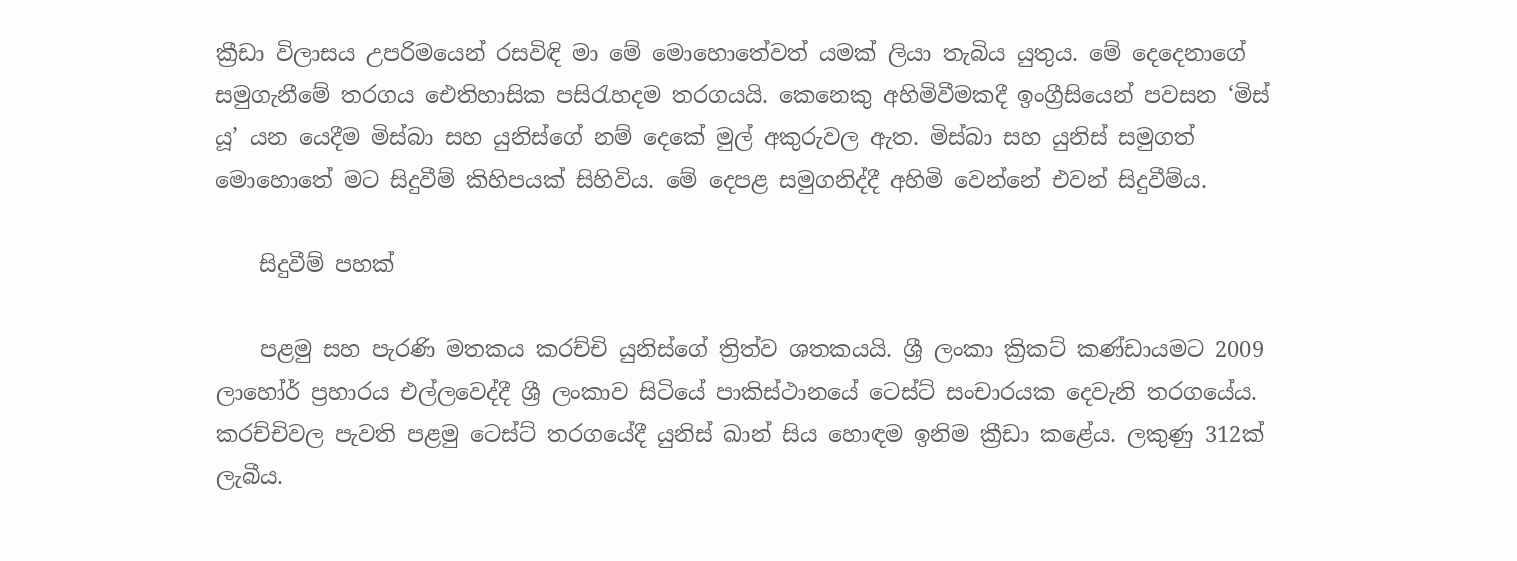ක්‍රීඩා විලාසය උපරිමයෙන් රසවිඳි මා මේ මොහොතේවත් යමක් ලියා තැබිය යුතුය. මේ දෙදෙනාගේ සමුගැනීමේ තරගය ඓතිහාසික පසිරැහදම තරගයයි. කෙනෙකු අහිමිවීමකදී ඉංග්‍රීසියෙන් පවසන ‘මිස් යූ’ යන යෙදීම මිස්බා සහ යුනිස්ගේ නම් දෙකේ මුල් අකුරුවල ඇත. මිස්බා සහ යුනිස් සමුගත් මොහොතේ මට සිදුවීම් කිහිපයක් සිහිවිය. මේ දෙපළ සමුගනිද්දී අහිමි වෙන්නේ එවන් සිදුවීම්ය.

    සිදුවීම් පහක්

    පළමු සහ පැරණි මතකය කරච්චි යුනිස්ගේ ත්‍රිත්ව ශතකයයි. ශ්‍රී ලංකා ක්‍රිකට් කණ්ඩායමට 2009 ලාහෝර් ප්‍රහාරය එල්ලවෙද්දී ශ්‍රී ලංකාව සිටියේ පාකිස්ථානයේ ටෙස්ට් සංචාරයක දෙවැනි තරගයේය. කරච්චිවල පැවති පළමු ටෙස්ට් තරගයේදී යුනිස් ඛාන් සිය හොඳම ඉනිම ක්‍රීඩා කළේය. ලකුණු 312ක් ලැබීය.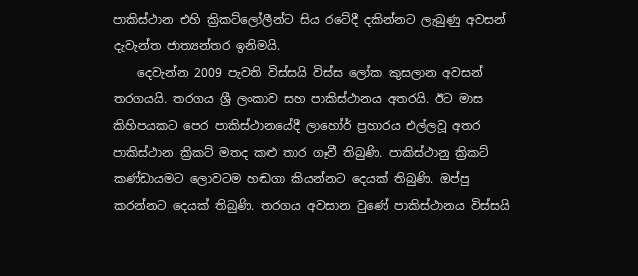පාකිස්ථාන එහි ක්‍රිකට්ලෝලීන්ට සිය රටේදී දකින්නට ලැබුණු අවසන් දැවැන්ත ජාත්‍යන්තර ඉනිමයි.
    දෙවැන්න 2009 පැවති විස්සයි විස්ස ලෝක කුසලාන අවසන් තරගයයි. තරගය ශ්‍රී ලංකාව සහ පාකිස්ථානය අතරයි. ඊට මාස කිහිපයකට පෙර පාකිස්ථානයේදී ලාහෝර් ප්‍රහාරය එල්ලවූ අතර පාකිස්ථාන ක්‍රිකට් මතද කළු තාර ගෑවී තිබුණි. පාකිස්ථානු ක්‍රිකට් කණ්ඩායමට ලොවටම හඬගා කියන්නට දෙයක් තිබුණි. ඔප්පු කරන්නට දෙයක් තිබුණි. තරගය අවසාන වුණේ පාකිස්ථානය විස්සයි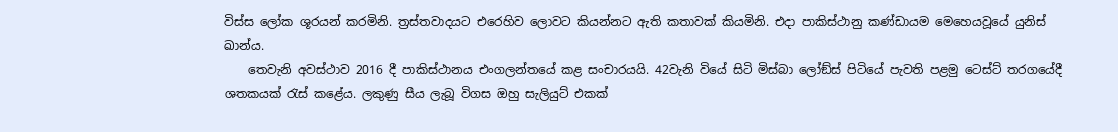විස්ස ලෝක ශූරයන් කරමිනි. ත්‍රස්තවාදයට එරෙහිව ලොවට කියන්නට ඇති කතාවක් කියමිනි. එදා පාකිස්ථානු කණ්ඩායම මෙහෙයවූයේ යුනිස් ඛාන්ය.
    තෙවැනි අවස්ථාව 2016 දී පාකිස්ථානය එංගලන්තයේ කළ සංචාරයයි. 42වැනි වියේ සිටි මිස්බා ලෝඞ්ස් පිටියේ පැවති පළමු ටෙස්ට් තරගයේදී ශතකයක් රැස් කළේය. ලකුණු සීය ලැබූ විගස ඔහු සැලියුට් එකක්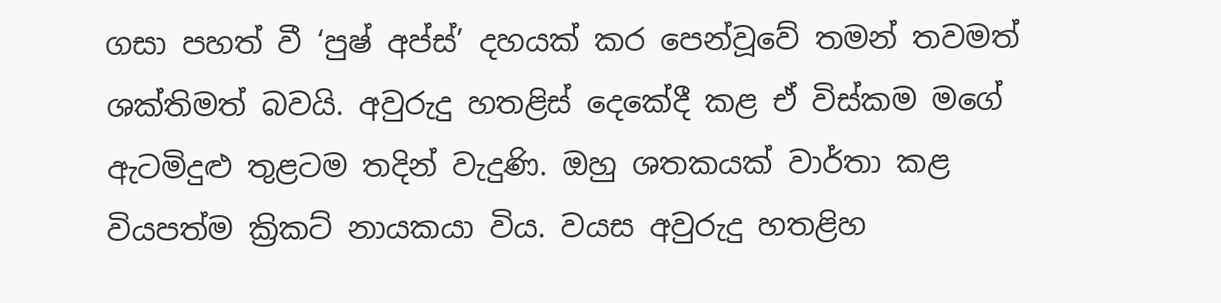ගසා පහත් වී ‘පුෂ් අප්ස්’ දහයක් කර පෙන්වූවේ තමන් තවමත් ශක්තිමත් බවයි. අවුරුදු හතළිස් දෙකේදී කළ ඒ විස්කම මගේ ඇටමිදුළු තුළටම තදින් වැදුණි. ඔහු ශතකයක් වාර්තා කළ වියපත්ම ක්‍රිකට් නායකයා විය. වයස අවුරුදු හතළිහ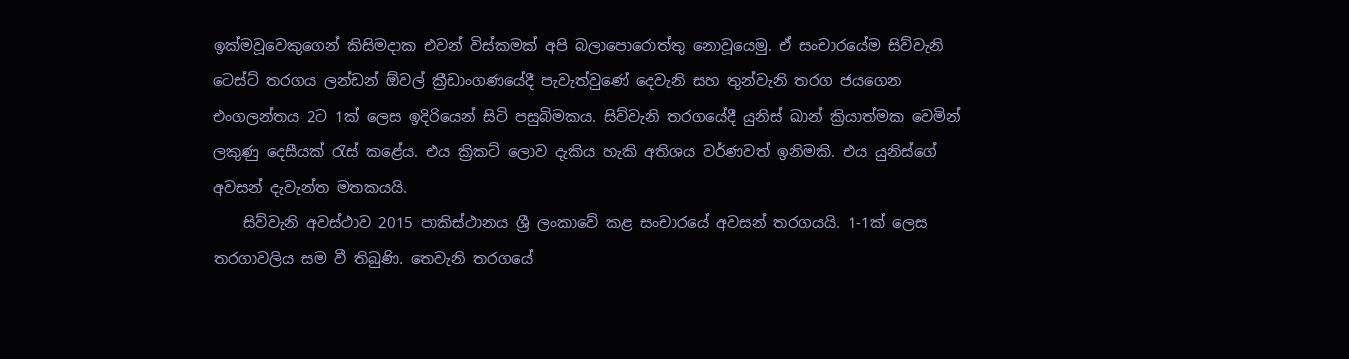ඉක්මවූවෙකුගෙන් කිසිමදාක එවන් විස්කමක් අපි බලාපොරොත්තු නොවූයෙමු. ඒ සංචාරයේම සිව්වැනි ටෙස්ට් තරගය ලන්ඩන් ඕවල් ක්‍රීඩාංගණයේදී පැවැත්වුණේ දෙවැනි සහ තුන්වැනි තරග ජයගෙන එංගලන්තය 2ට 1ක් ලෙස ඉදිරියෙන් සිටි පසුබිමකය. සිව්වැනි තරගයේදී යුනිස් ඛාන් ක්‍රියාත්මක වෙමින් ලකුණු දෙසීයක් රැස් කළේය. එය ක්‍රිකට් ලොව දැකිය හැකි අතිශය වර්ණවත් ඉනිමකි. එය යුනිස්ගේ අවසන් දැවැන්ත මතකයයි.
    සිව්වැනි අවස්ථාව 2015 පාකිස්ථානය ශ්‍රී ලංකාවේ කළ සංචාරයේ අවසන් තරගයයි. 1-1ක් ලෙස තරගාවලිය සම වී තිබුණි. තෙවැනි තරගයේ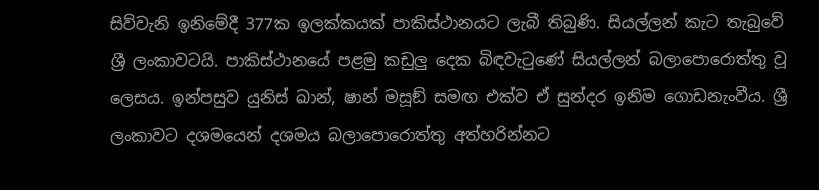සිව්වැනි ඉනිමේදී 377ක ඉලක්කයක් පාකිස්ථානයට ලැබී තිබුණි. සියල්ලන් කැට තැබු‍වේ ශ්‍රී ලංකාවටයි. පාකිස්ථානයේ පළමු කඩුලු‍ දෙක බිඳවැටුණේ සියල්ලන් බලාපොරොත්තු වූ ලෙසය. ඉන්පසුව යුනිස් ඛාන්, ෂාන් මසූඞ් සමඟ එක්ව ඒ සුන්දර ඉනිම ගොඩනැංවීය. ශ්‍රී ලංකාවට දශමයෙන් දශමය බලාපොරොත්තු අත්හරින්නට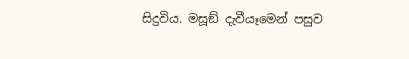සිදුවිය. මසූඞ් දැවීයෑමෙන් පසුව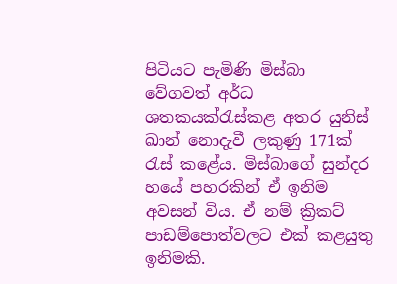පිටියට පැමිණි මිස්බා වේගවත් අර්ධ ශතකයක්රැස්කළ අතර යුනිස් ඛාන් නොදැවී ලකුණු 171ක් රැස් කළේය. මිස්බාගේ සුන්දර හයේ පහරකින් ඒ ඉනිම අවසන් විය. ඒ නම් ක්‍රිකට් පාඩම්පොත්වලට එක් කළයුතු ඉනිමකි.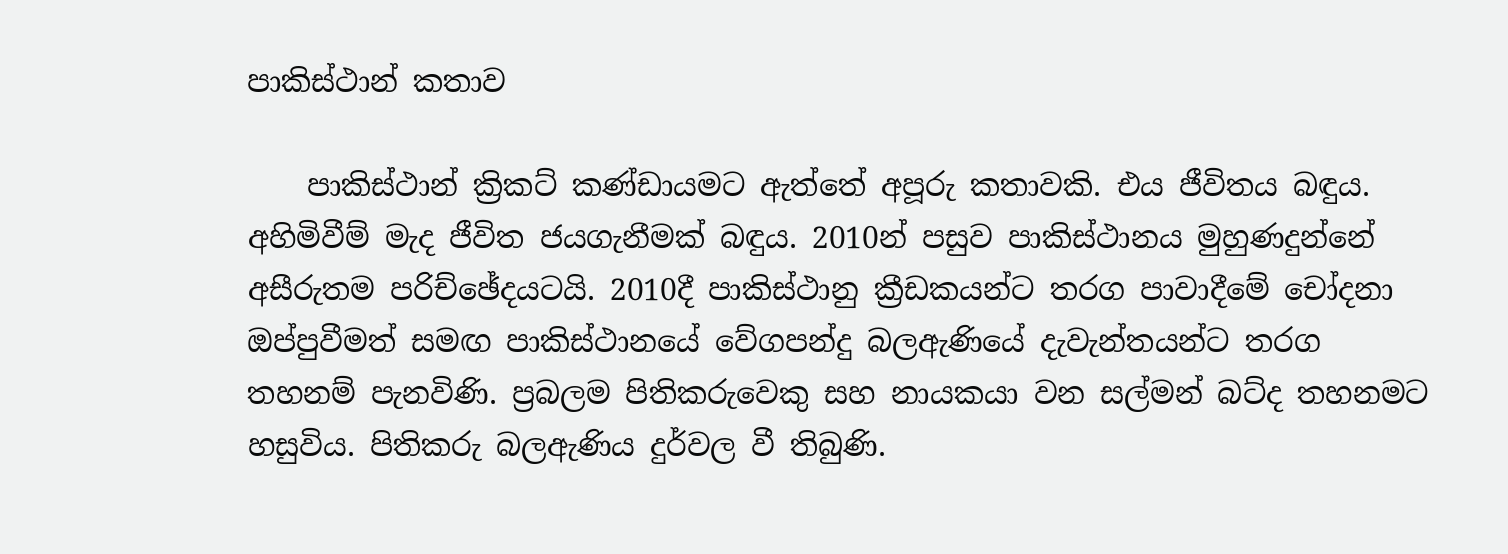පාකිස්ථාන් කතාව

    පාකිස්ථාන් ක්‍රිකට් කණ්ඩායමට ඇත්තේ අපූරු කතාවකි. එය ජීවිතය බඳුය. අහිමිවීම් මැද ජීවිත ජයගැනීමක් බඳුය. 2010න් පසුව පාකිස්ථානය මුහුණදුන්නේ අසීරුතම පරිච්ඡේදයටයි. 2010දී පාකිස්ථානු ක්‍රීඩකයන්ට තරග පාවාදීමේ චෝදනා ඔප්පුවීමත් සමඟ පාකිස්ථානයේ වේගපන්දු බලඇණියේ දැවැන්තයන්ට තරග තහනම් පැනවිණි. ප්‍රබලම පිතිකරුවෙකු සහ නායකයා වන සල්මන් බට්ද තහනමට හසුවිය. පිතිකරු බලඇණිය දුර්වල වී තිබුණි.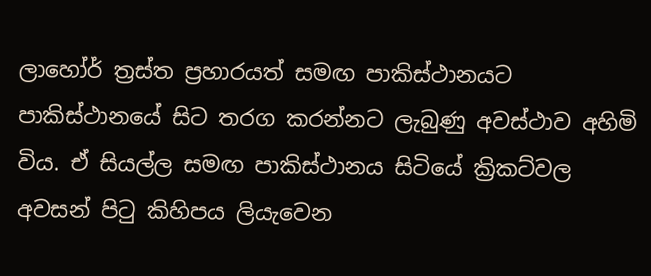ලාහෝර් ත්‍රස්ත ප්‍රහාරයත් සමඟ පාකිස්ථානයට පාකිස්ථානයේ සිට තරග කරන්නට ලැබුණු අවස්ථාව අහිමි විය. ඒ සියල්ල සමඟ පාකිස්ථානය සිටියේ ක්‍රිකට්වල අවසන් පිටු කිහිපය ලියැවෙන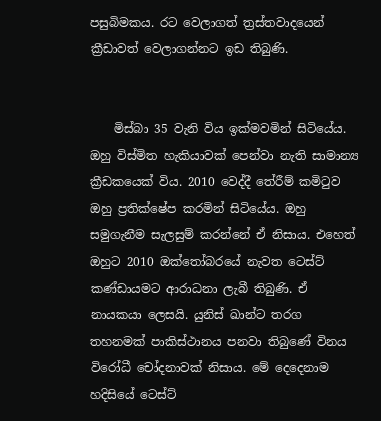පසුබිමකය. රට වෙලාගත් ත්‍රස්තවාදයෙන් ක්‍රීඩාවත් වෙලාගන්නට ඉඩ තිබුණි.


    මිස්බා 35 වැනි විය ඉක්මවමින් සිටියේය. ඔහු විස්මිත හැකියාවක් පෙන්වා නැති සාමාන්‍ය ක්‍රීඩකයෙක් විය. 2010 වෙද්දී තේරීම් කමිටුව ඔහු ප්‍රතික්ෂේප කරමින් සිටියේය. ඔහු සමුගැනීම සැලසුම් කරන්නේ ඒ නිසාය. එහෙත් ඔහුට 2010 ඔක්තෝබරයේ නැවත ටෙස්ට් කණ්ඩායමට ආරාධනා ලැබී තිබුණි. ඒ නායකයා ලෙසයි. යුනිස් ඛාන්ට තරග තහනමක් පාකිස්ථානය පනවා තිබුණේ විනය විරෝධී චෝදනාවක් නිසාය. මේ දෙදෙනාම හදිසියේ ටෙස්ට්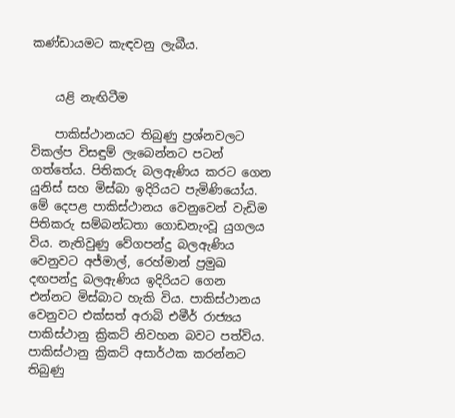කණ්ඩායමට කැඳවනු ලැබීය.


    යළි නැඟිටීම

    පාකිස්ථානයට තිබුණු ප්‍රශ්නවලට විකල්ප විසඳුම් ලැබෙන්නට පටන් ගත්තේය. පිතිකරු බලඇණිය කරට ගෙන යුනිස් සහ මිස්බා ඉදිරියට පැමිණියෝය. මේ දෙපළ පාකිස්ථානය වෙනුවෙන් වැඩිම පිතිකරු සම්බන්ධතා ගොඩනැංවූ යුගලය විය. නැතිවුණු වේගපන්දු බලඇණිය වෙනුවට අජ්මාල්, රෙහ්මාන් ප්‍රමුඛ දඟපන්දු බලඇණිය ඉදිරියට ගෙන එන්නට මිස්බාට හැකි විය. පාකිස්ථානය වෙනුවට එක්සත් අරාබි එමීර් රාජ්‍යය පාකිස්ථානු ක්‍රිකට් නිවහන බවට පත්විය. පාකිස්ථානු ක්‍රිකට් අසාර්ථක කරන්නට තිබුණු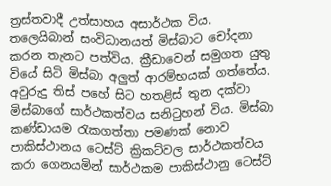ත්‍රස්තවාදී උත්සාහය අසාර්ථක විය. තලෙයිබාන් සංවිධානයත් මිස්බාට චෝදනා කරන තැනට පත්විය. ක්‍රීඩාවෙන් සමුගත යුතු වියේ සිටි මිස්බා අලු‍ත් ආරම්භයක් ගත්තේය. අවුරුදු තිස් පහේ සිට හතළිස් තුන දක්වා මිස්බාගේ සාර්ථකත්වය සනිටුහන් විය. මිස්බා කණ්ඩායම රැකගත්තා පමණක් නොව පාකිස්ථානය ටෙස්ට් ක්‍රිකට්වල සාර්ථකත්වය කරා ගෙනයමින් සාර්ථකම පාකිස්ථානු ටෙස්ට්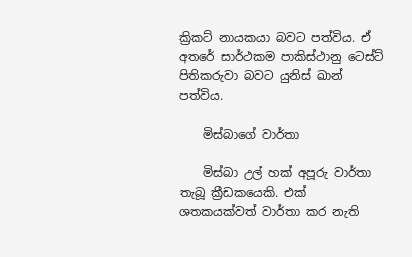ක්‍රිකට් නායකයා බවට පත්විය. ඒ අතරේ සාර්ථකම පාකිස්ථානු ටෙස්ට් පිතිකරුවා බවට යුනිස් ඛාන් පත්විය.

    මිස්බාගේ වාර්තා

    මිස්බා උල් හක් අපූරු වාර්තා තැබූ ක්‍රීඩකයෙකි. එක් ශතකයක්වත් වාර්තා කර නැති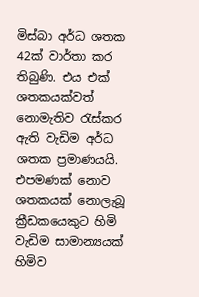මිස්බා අර්ධ ශතක 42ක් වාර්තා කර තිබුණි. එය එක් ශතකයක්වත් නොමැතිව රැස්කර ඇති වැඩිම අර්ධ ශතක ප්‍රමාණයයි. එපමණක් නොව ශතකයක් නොලැබූ ක්‍රීඩකයෙකුට හිමි වැඩිම සාමාන්‍යයක් හිමිව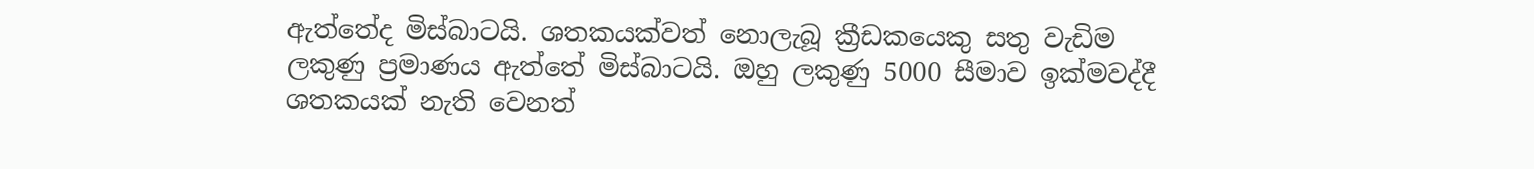ඇත්තේද මිස්බාටයි. ශතකයක්වත් නොලැබූ ක්‍රීඩකයෙකු සතු වැඩිම ලකුණු ප්‍රමාණය ඇත්තේ මිස්බාටයි. ඔහු ලකුණු 5000 සීමාව ඉක්මවද්දී ශතකයක් නැති වෙනත්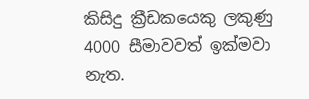කිසිදු ක්‍රීඩකයෙකු ලකුණු 4000 සීමාවවත් ඉක්මවා නැත.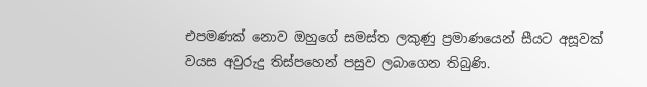එපමණක් නොව ඔහුගේ සමස්ත ලකුණු ප්‍රමාණයෙන් සීයට අසූවක් වයස අවුරුදු තිස්පහෙන් පසුව ලබාගෙන තිබුණි.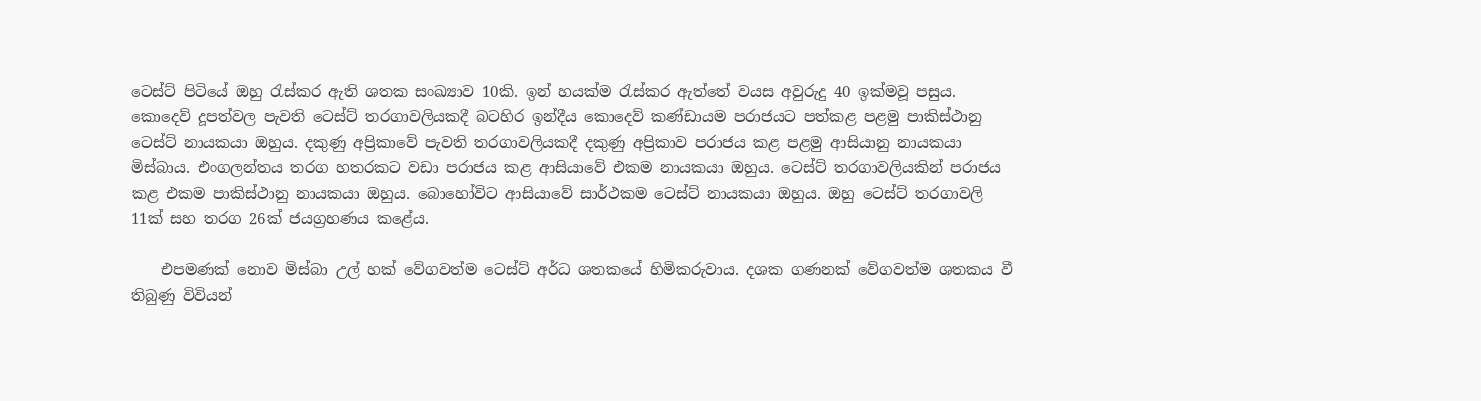ටෙස්ට් පිටියේ ඔහු රැස්කර ඇති ශතක සංඛ්‍යාව 10කි. ඉන් හයක්ම රැස්කර ඇත්තේ වයස අවුරුදු 40 ඉක්මවූ පසුය. කොදෙව් දූපත්වල පැවති ටෙස්ට් තරගාවලියකදී බටහිර ඉන්දීය කොදෙව් කණ්ඩායම පරාජයට පත්කළ පළමු පාකිස්ථානු ටෙස්ට් නායකයා ඔහුය. දකුණු අප්‍රිකාවේ පැවති තරගාවලියකදී දකුණු අප්‍රිකාව පරාජය කළ පළමු ආසියානු නායකයා මිස්බාය. එංගලන්තය තරග හතරකට වඩා පරාජය කළ ආසියාවේ එකම නායකයා ඔහුය. ටෙස්ට් තරගාවලියකින් පරාජය කළ එකම පාකිස්ථානු නායකයා ඔහුය. බොහෝවිට ආසියාවේ සාර්ථකම ටෙස්ට් නායකයා ඔහුය. ඔහු ටෙස්ට් තරගාවලි 11ක් සහ තරග 26ක් ජයග්‍රහණය කළේය.

    එපමණක් නොව මිස්බා උල් හක් වේගවත්ම ටෙස්ට් අර්ධ ශතකයේ හිමිකරුවාය. දශක ගණනක් වේගවත්ම ශතකය වී තිබුණු විවියන්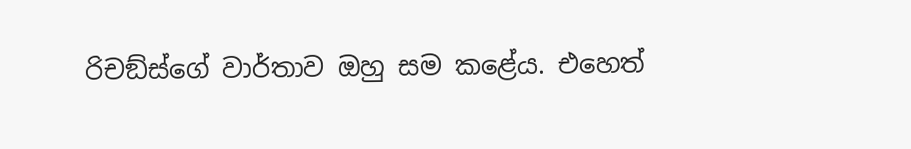රිචඞ්ස්ගේ වාර්තාව ඔහු සම කළේය. එහෙත්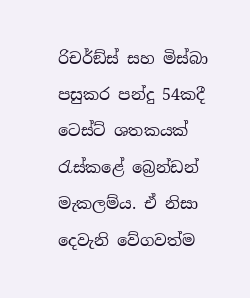රිචර්ඞ්ස් සහ මිස්බා පසුකර පන්දු 54කදී ටෙස්ට් ශතකයක් රැස්කළේ බ්‍රෙන්ඩන් මැකලම්ය. ඒ නිසා දෙවැනි වේගවත්ම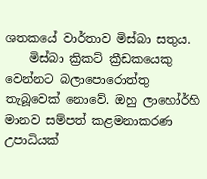ශතකයේ වාර්තාව මිස්බා සතුය.
    මිස්බා ක්‍රිකට් ක්‍රීඩකයෙකු වෙන්නට බලාපොරොත්තු තැබූවෙක් නොවේ. ඔහු ලාහෝර්හි මානව සම්පත් කළමනාකරණ උපාධියක්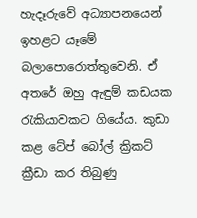හැදෑරුවේ අධ්‍යාපනයෙන් ඉහළට යෑමේ බලාපොරොත්තුවෙනි. ඒ අතරේ ඔහු ඇඳුම් කඩයක රැකියාවකට ගියේය. කුඩා කළ ටේප් බෝල් ක්‍රිකට් ක්‍රීඩා කර තිබුණු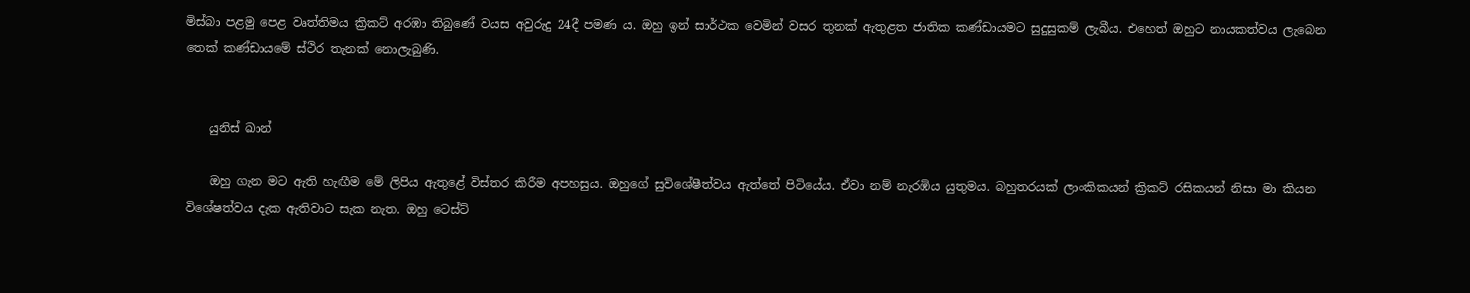මිස්බා පළමු පෙළ වෘත්තිමය ක්‍රිකට් අරඹා තිබුණේ වයස අවුරුදු 24දී පමණ ය. ඔහු ඉන් සාර්ථක වෙමින් වසර තුනක් ඇතුළත ජාතික කණ්ඩායමට සුදුසුකම් ලැබීය. එහෙත් ඔහුට නායකත්වය ලැබෙන තෙක් කණ්ඩායමේ ස්ථිර තැනක් නොලැබුණි.


    යුනිස් ඛාන්

    ඔහු ගැන මට ඇති හැඟීම මේ ලිපිය ඇතුළේ විස්තර කිරීම අපහසුය. ඔහුගේ සුවිශේෂීත්වය ඇත්තේ පිටියේය. ඒවා නම් නැරඹිය යුතුමය. බහුතරයක් ලාංකිකයන් ක්‍රිකට් රසිකයන් නිසා මා කියන විශේෂත්වය දැක ඇතිවාට සැක නැත. ඔහු ටෙස්ට්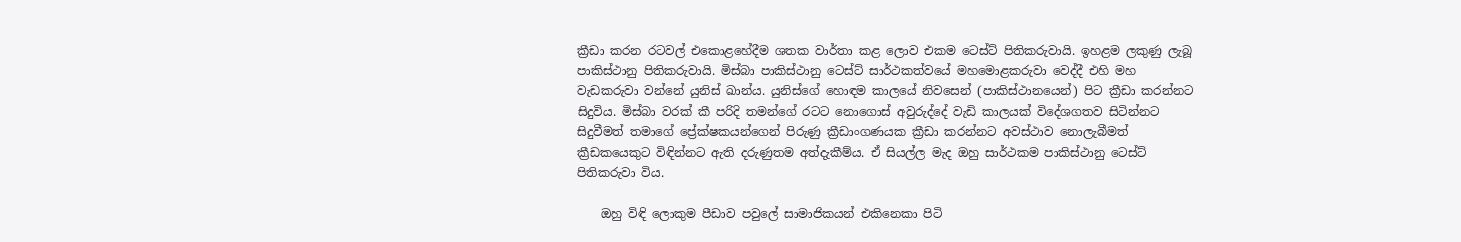ක්‍රීඩා කරන රටවල් එකොළහේදීම ශතක වාර්තා කළ ලොව එකම ටෙස්ට් පිතිකරුවායි. ඉහළම ලකුණු ලැබූ පාකිස්ථානු පිතිකරුවායි. මිස්බා පාකිස්ථානු ටෙස්ට් සාර්ථකත්වයේ මහමොළකරුවා වෙද්දී එහි මහ වැඩකරුවා වන්නේ යුනිස් ඛාන්ය. යුනිස්ගේ හොඳම කාලයේ නිවසෙන් (පාකිස්ථානයෙන්) පිට ක්‍රීඩා කරන්නට සිදුවිය. මිස්බා වරක් කී පරිදි තමන්ගේ රටට නොගොස් අවුරුද්දේ වැඩි කාලයක් විදේශගතව සිටින්නට සිදුවීමත් තමාගේ ප්‍රේක්ෂකයන්ගෙන් පිරුණු ක්‍රීඩාංගණයක ක්‍රීඩා කරන්නට අවස්ථාව නොලැබීමත් ක්‍රීඩකයෙකුට විඳින්නට ඇති දරුණුතම අත්දැකීම්ය. ඒ සියල්ල මැද ඔහු සාර්ථකම පාකිස්ථානු ටෙස්ට් පිතිකරුවා විය.

    ඔහු විඳි ලොකුම පීඩාව පවුලේ සාමාජිකයන් එකිනෙකා පිටි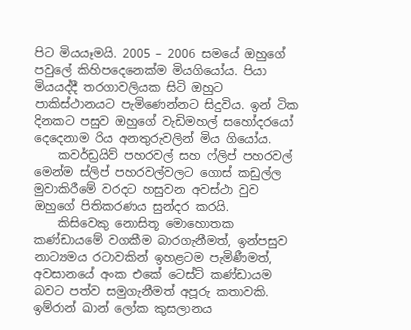පිට මියයෑමයි. 2005 – 2006 සමයේ ඔහුගේ පවුලේ කිහිපදෙනෙක්ම මියගියෝය. පියා මියයද්දී තරගාවලියක සිටි ඔහුට පාකිස්ථානයට පැමිණෙන්නට සිදුවිය. ඉන් ටික දිනකට පසුව ඔහුගේ වැඩිමහල් සහෝදරයෝ දෙදෙනාම රිය අනතුරුවලින් මිය ගියෝය.
    කවර්ඩ්‍රයිව් පහරවල් සහ ෆ්ලිප් පහරවල් මෙන්ම ස්ලිප් පහරවල්වලට ගොස් කඩුල්ල මුවාකිරීමේ වරදට හසුවන අවස්ථා වුව ඔහුගේ පිතිකරණය සුන්දර කරයි.
    කිසිවෙකු නොසිතූ මොහොතක කණ්ඩායමේ වගකීම බාරගැනීමත්, ඉන්පසුව නාට්‍යමය රටාවකින් ඉහළටම පැමිණීමත්, අවසානයේ අංක එකේ ටෙස්ට් කණ්ඩායම බවට පත්ව සමුගැනීමත් අපූරු කතාවකි. ඉම්රාන් ඛාන් ලෝක කුසලානය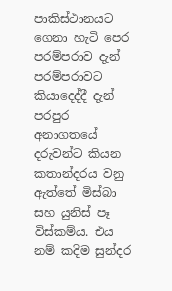පාකිස්ථානයට ගෙනා හැටි පෙර පරම්පරාව දැන් පරම්පරාවට කියාදෙද්දී දැන් පරපුර අනාගතයේ දරුවන්ට කියන කතාන්දරය වනු ඇත්තේ මිස්බා සහ යුනිස් පෑ විස්කම්ය. එය නම් කදිම සුන්දර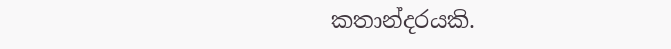කතාන්දරයකි.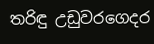තරිඳු උඩුවරගෙදර